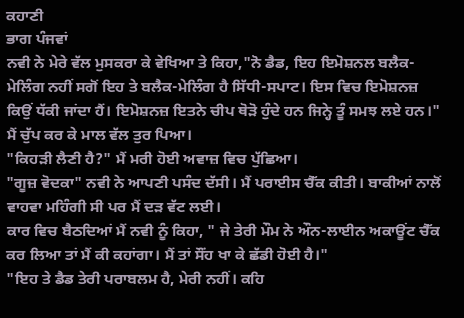ਕਹਾਣੀ
ਭਾਗ ਪੰਜਵਾਂ
ਨਵੀ ਨੇ ਮੇਰੇ ਵੱਲ ਮੁਸਕਰਾ ਕੇ ਵੇਖਿਆ ਤੇ ਕਿਹਾ,"ਨੋ ਡੈਡ, ਇਹ ਇਮੋਸ਼ਨਲ ਬਲੈਕ-ਮੇਲਿੰਗ ਨਹੀਂ ਸਗੋਂ ਇਹ ਤੇ ਬਲੈਕ-ਮੇਲਿੰਗ ਹੈ ਸਿੱਧੀ-ਸਪਾਟ। ਇਸ ਵਿਚ ਇਮੋਸ਼ਨਜ਼ ਕਿਉਂ ਧੱਕੀ ਜਾਂਦਾ ਹੈਂ। ਇਮੋਸ਼ਨਜ਼ ਇਤਨੇ ਚੀਪ ਥੋੜੋ ਹੁੰਦੇ ਹਨ ਜਿਨ੍ਹੇ ਤੂੰ ਸਮਝ ਲਏ ਹਨ।" ਮੈਂ ਚੁੱਪ ਕਰ ਕੇ ਮਾਲ ਵੱਲ ਤੁਰ ਪਿਆ।
"ਕਿਹੜੀ ਲੈਣੀ ਹੈ?" ਮੈਂ ਮਰੀ ਹੋਈ ਅਵਾਜ਼ ਵਿਚ ਪੁੱਛਿਆ।
"ਗੂਜ਼ ਵੋਦਕਾ" ਨਵੀ ਨੇ ਆਪਣੀ ਪਸੰਦ ਦੱਸੀ। ਮੈਂ ਪਰਾਈਸ ਚੈੱਕ ਕੀਤੀ। ਬਾਕੀਆਂ ਨਾਲੋਂ ਵਾਹਵਾ ਮਹਿੰਗੀ ਸੀ ਪਰ ਮੈਂ ਦੜ ਵੱਟ ਲਈ।
ਕਾਰ ਵਿਚ ਬੈਠਦਿਆਂ ਮੈਂ ਨਵੀ ਨੂੰ ਕਿਹਾ, " ਜੇ ਤੇਰੀ ਮੌਮ ਨੇ ਔਨ-ਲਾਈਨ ਅਕਾਊਂਟ ਚੈੱਕ ਕਰ ਲਿਆ ਤਾਂ ਮੈਂ ਕੀ ਕਹਾਂਗਾ। ਮੈਂ ਤਾਂ ਸੌਂਹ ਖਾ ਕੇ ਛੱਡੀ ਹੋਈ ਹੈ।"
"ਇਹ ਤੇ ਡੈਡ ਤੇਰੀ ਪਰਾਬਲਮ ਹੈ, ਮੇਰੀ ਨਹੀਂ। ਕਹਿ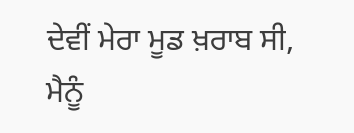ਦੇਵੀਂ ਮੇਰਾ ਮੂਡ ਖ਼ਰਾਬ ਸੀ, ਮੈਨੂੰ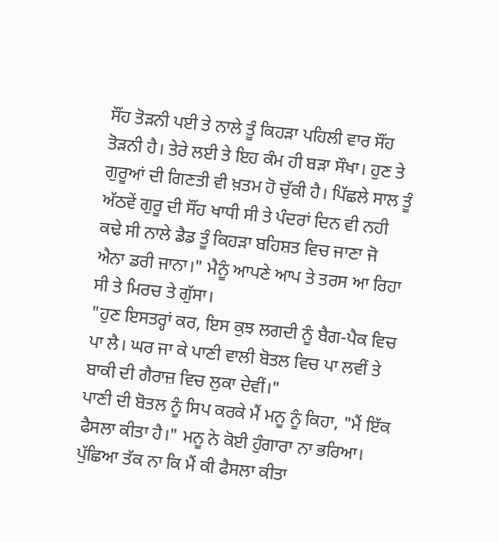ਸੌਂਹ ਤੋੜਨੀ ਪਈ ਤੇ ਨਾਲੇ ਤੂੰ ਕਿਹੜਾ ਪਹਿਲੀ ਵਾਰ ਸੌਂਹ ਤੋੜਨੀ ਹੈ। ਤੇਰੇ ਲਈ ਤੇ ਇਹ ਕੰਮ ਹੀ ਬੜਾ ਸੌਖਾ। ਹੁਣ ਤੇ ਗੁਰੂਆਂ ਦੀ ਗਿਣਤੀ ਵੀ ਖ਼ਤਮ ਹੋ ਚੁੱਕੀ ਹੈ। ਪਿੱਛਲੇ ਸਾਲ ਤੂੰ ਅੱਠਵੇਂ ਗੁਰੂ ਦੀ ਸੌਂਹ ਖਾਧੀ ਸੀ ਤੇ ਪੰਦਰਾਂ ਦਿਨ ਵੀ ਨਹੀ ਕਢੇ ਸੀ ਨਾਲੇ ਡੈਡ ਤੂੰ ਕਿਹੜਾ ਬਹਿਸ਼ਤ ਵਿਚ ਜਾਣਾ ਜੋ ਐਨਾ ਡਰੀ ਜਾਨਾ।" ਮੈਨੂੰ ਆਪਣੇ ਆਪ ਤੇ ਤਰਸ ਆ ਰਿਹਾ ਸੀ ਤੇ ਮਿਰਚ ਤੇ ਗੁੱਸਾ।
"ਹੁਣ ਇਸਤਰ੍ਹਾਂ ਕਰ, ਇਸ ਕੁਝ ਲਗਦੀ ਨੂੰ ਬੈਗ-ਪੈਕ ਵਿਚ ਪਾ ਲੈ। ਘਰ ਜਾ ਕੇ ਪਾਣੀ ਵਾਲੀ ਬੋਤਲ ਵਿਚ ਪਾ ਲਵੀਂ ਤੇ ਬਾਕੀ ਦੀ ਗੈਰਾਜ਼ ਵਿਚ ਲੁਕਾ ਦੇਵੀਂ।"
ਪਾਣੀ ਦੀ ਬੋਤਲ ਨੂੰ ਸਿਪ ਕਰਕੇ ਮੈਂ ਮਨੂ ਨੂੰ ਕਿਹਾ, "ਮੈਂ ਇੱਕ ਫੈਸਲਾ ਕੀਤਾ ਹੈ।" ਮਨੂ ਨੇ ਕੋਈ ਹੁੰਗਾਰਾ ਨਾ ਭਰਿਆ। ਪੁੱਛਿਆ ਤੱਕ ਨਾ ਕਿ ਮੈਂ ਕੀ ਫੈਸਲਾ ਕੀਤਾ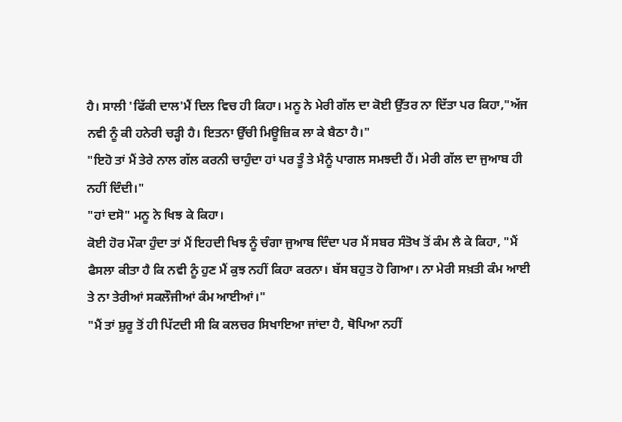ਹੈ। ਸਾਲੀ 'ਫਿੱਕੀ ਦਾਲ'ਮੈਂ ਦਿਲ ਵਿਚ ਹੀ ਕਿਹਾ। ਮਨੂ ਨੇ ਮੇਰੀ ਗੱਲ ਦਾ ਕੋਈ ਉੱਤਰ ਨਾ ਦਿੱਤਾ ਪਰ ਕਿਹਾ,"ਅੱਜ ਨਵੀ ਨੂੰ ਕੀ ਹਨੇਰੀ ਚੜ੍ਹੀ ਹੈ। ਇਤਨਾ ਉੱਚੀ ਮਿਊਜ਼ਿਕ ਲਾ ਕੇ ਬੈਠਾ ਹੈ।"
"ਇਹੋ ਤਾਂ ਮੈਂ ਤੇਰੇ ਨਾਲ ਗੱਲ ਕਰਨੀ ਚਾਹੁੰਦਾ ਹਾਂ ਪਰ ਤੂੰ ਤੇ ਮੈਨੂੰ ਪਾਗਲ ਸਮਝਦੀ ਹੈਂ। ਮੇਰੀ ਗੱਲ ਦਾ ਜੁਆਬ ਹੀ ਨਹੀਂ ਦਿੰਦੀ।"
"ਹਾਂ ਦਸੋ" ਮਨੂ ਨੇ ਖਿਝ ਕੇ ਕਿਹਾ।
ਕੋਈ ਹੋਰ ਮੌਕਾ ਹੁੰਦਾ ਤਾਂ ਮੈਂ ਇਹਦੀ ਖਿਝ ਨੂੰ ਚੰਗਾ ਜੁਆਬ ਦਿੰਦਾ ਪਰ ਮੈਂ ਸਬਰ ਸੰਤੋਖ ਤੋਂ ਕੰਮ ਲੈ ਕੇ ਕਿਹਾ, "ਮੈਂ ਫੈਸਲਾ ਕੀਤਾ ਹੈ ਕਿ ਨਵੀ ਨੂੰ ਹੁਣ ਮੈਂ ਕੁਝ ਨਹੀਂ ਕਿਹਾ ਕਰਨਾ। ਬੱਸ ਬਹੁਤ ਹੋ ਗਿਆ। ਨਾ ਮੇਰੀ ਸਖ਼ਤੀ ਕੰਮ ਆਈ ਤੇ ਨਾ ਤੇਰੀਆਂ ਸਕਲੌਜੀਆਂ ਕੰਮ ਆਈਆਂ।"
"ਮੈਂ ਤਾਂ ਸ਼ੁਰੂ ਤੋਂ ਹੀ ਪਿੱਟਦੀ ਸੀ ਕਿ ਕਲਚਰ ਸਿਖਾਇਆ ਜਾਂਦਾ ਹੈ, ਥੋਪਿਆ ਨਹੀਂ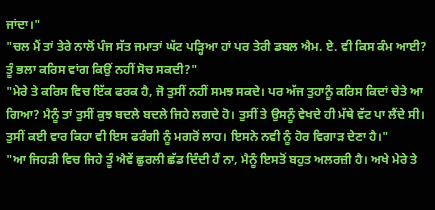ਜਾਂਦਾ।"
"ਚਲ ਮੈਂ ਤਾਂ ਤੇਰੇ ਨਾਲੋਂ ਪੰਜ ਸੱਤ ਜਮਾਤਾਂ ਘੱਟ ਪੜ੍ਹਿਆ ਹਾਂ ਪਰ ਤੇਰੀ ਡਬਲ ਐਮ. ਏ. ਵੀ ਕਿਸ ਕੰਮ ਆਈ? ਤੂੰ ਭਲਾ ਕਰਿਸ ਵਾਂਗ ਕਿਉਂ ਨਹੀਂ ਸੋਚ ਸਕਦੀ?"
"ਮੇਰੇ ਤੇ ਕਰਿਸ ਵਿਚ ਇੱਕ ਫਰਕ ਹੈ, ਜੋ ਤੁਸੀਂ ਨਹੀਂ ਸਮਝ ਸਕਦੇ। ਪਰ ਅੱਜ ਤੁਹਾਨੂੰ ਕਰਿਸ ਕਿਦਾਂ ਚੇਤੇ ਆ ਗਿਆ? ਮੈਨੂੰ ਤਾਂ ਤੁਸੀਂ ਕੁਝ ਬਦਲੇ ਬਦਲੇ ਜਿਹੇ ਲਗਦੇ ਹੋ। ਤੁਸੀਂ ਤੇ ਉਸਨੂੰ ਵੇਖਦੇ ਹੀ ਮੱਥੇ ਵੱਟ ਪਾ ਲੈਂਦੇ ਸੀ। ਤੁਸੀਂ ਕਈ ਵਾਰ ਕਿਹਾ ਵੀ ਇਸ ਫਰੰਗੀ ਨੂੰ ਮਗਰੋਂ ਲਾਹ। ਇਸਨੇ ਨਵੀ ਨੂੰ ਹੋਰ ਵਿਗਾੜ ਦੇਣਾ ਹੈ।"
"ਆ ਜਿਹੜੀ ਵਿਚ ਜਿਹੇ ਤੂੰ ਐਵੇਂ ਛੁਰਲੀ ਛੱਡ ਦਿੰਦੀ ਹੈਂ ਨਾ, ਮੈਨੂੰ ਇਸਤੋਂ ਬਹੁਤ ਅਲਰਜ਼ੀ ਹੈ। ਅਖੇ ਮੇਰੇ ਤੇ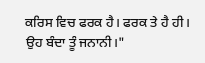ਕਰਿਸ ਵਿਚ ਫਰਕ ਹੈ। ਫਰਕ ਤੇ ਹੈ ਹੀ। ਉਹ ਬੰਦਾ ਤੂੰ ਜਨਾਨੀ।"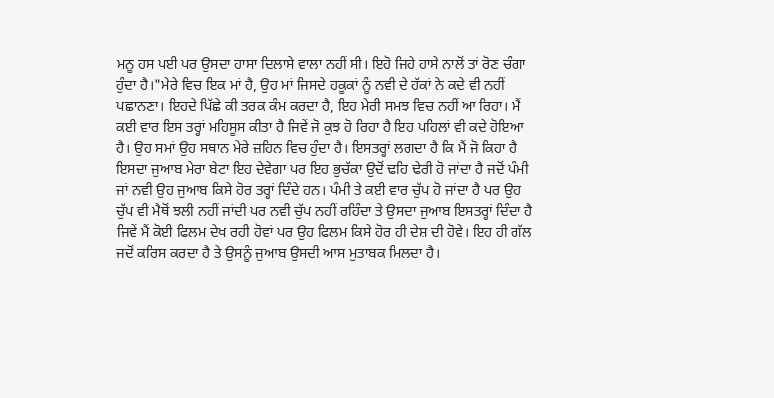ਮਨੂ ਹਸ ਪਈ ਪਰ ਉਸਦਾ ਹਾਸਾ ਦਿਲਾਸੇ ਵਾਲਾ ਨਹੀਂ ਸੀ। ਇਹੋ ਜਿਹੇ ਹਾਸੇ ਨਾਲੋਂ ਤਾਂ ਰੋਣ ਚੰਗਾ ਹੁੰਦਾ ਹੈ।"ਮੇਰੇ ਵਿਚ ਇਕ ਮਾਂ ਹੈ, ਉਹ ਮਾਂ ਜਿਸਦੇ ਹਕੂਕਾਂ ਨੂੰ ਨਵੀ ਦੇ ਹੱਕਾਂ ਨੇ ਕਦੇ ਵੀ ਨਹੀਂ ਪਛਾਨਣਾ। ਇਹਦੇ ਪਿੱਛੇ ਕੀ ਤਰਕ ਕੰਮ ਕਰਦਾ ਹੈ, ਇਹ ਮੇਰੀ ਸਮਝ ਵਿਚ ਨਹੀਂ ਆ ਰਿਹਾ। ਮੈਂ ਕਈ ਵਾਰ ਇਸ ਤਰ੍ਹਾਂ ਮਹਿਸੂਸ ਕੀਤਾ ਹੈ ਜਿਵੇਂ ਜੋ ਕੁਝ ਹੋ ਰਿਹਾ ਹੈ ਇਹ ਪਹਿਲਾਂ ਵੀ ਕਦੇ ਹੋਇਆ ਹੈ। ਉਹ ਸਮਾਂ ਉਹ ਸਥਾਨ ਮੇਰੇ ਜ਼ਹਿਨ ਵਿਚ ਹੁੰਦਾ ਹੈ। ਇਸਤਰ੍ਹਾਂ ਲਗਦਾ ਹੈ ਕਿ ਮੈਂ ਜੋ ਕਿਹਾ ਹੈ ਇਸਦਾ ਜੁਆਬ ਮੇਰਾ ਬੇਟਾ ਇਹ ਦੇਵੇਗਾ ਪਰ ਇਹ ਭੁਚੱਕਾ ਉਦੋਂ ਢਹਿ ਢੇਰੀ ਹੋ ਜਾਂਦਾ ਹੈ ਜਦੋਂ ਪੰਮੀ ਜਾਂ ਨਵੀ ਉਹ ਜੁਆਬ ਕਿਸੇ ਹੋਰ ਤਰ੍ਹਾਂ ਦਿੰਦੇ ਹਨ। ਪੰਮੀ ਤੇ ਕਈ ਵਾਰ ਚੁੱਪ ਹੋ ਜਾਂਦਾ ਹੈ ਪਰ ਉਹ ਚੁੱਪ ਵੀ ਮੈਥੋਂ ਝਲੀ ਨਹੀਂ ਜਾਂਦੀ ਪਰ ਨਵੀ ਚੁੱਪ ਨਹੀਂ ਰਹਿੰਦਾ ਤੇ ਉਸਦਾ ਜੁਆਬ ਇਸਤਰ੍ਹਾਂ ਦਿੰਦਾ ਹੈ ਜਿਵੇਂ ਮੈਂ ਕੋਈ ਫਿਲਮ ਦੇਖ ਰਹੀ ਹੋਵਾਂ ਪਰ ਉਹ ਫਿਲਮ ਕਿਸੇ ਹੋਰ ਹੀ ਦੇਸ਼ ਦੀ ਹੋਵੇ। ਇਹ ਹੀ ਗੱਲ ਜਦੋਂ ਕਰਿਸ ਕਰਦਾ ਹੈ ਤੇ ਉਸਨੂੰ ਜੁਆਬ ਉਸਦੀ ਆਸ ਮੁਤਾਬਕ ਮਿਲਦਾ ਹੈ।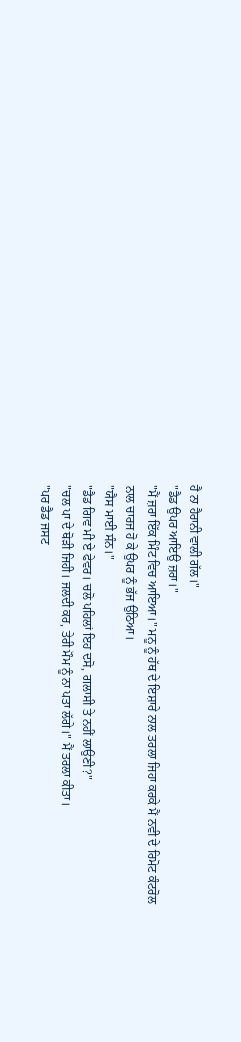ਹੈ ਨਾ ਹੈਰਾਨੀ ਵਾਲੀ ਗੱਲ।"
"ਡੈਡ ਉਪਰ ਆਇਉ ਜ਼ਰਾ।"
"ਮੈਂ ਜ਼ਰਾ ਇੱਕ ਮਿੰਟ ਵਿਚ ਆਇਆ।" ਮਨੂ ਨੂੰ ਹੱਥ ਦੇ ਇਸ਼ਾਰੇ ਨਾਲ ਤਰਲਾ ਜਿਹਾ ਕਰਕੇ ਮੈਂ ਨਵੀ ਦੇ ਰਿਮੋਟ ਕੰਟਰੋਲ ਨਾਲ ਚਾਰਜ ਹੋ ਕੇ ਉਪਰ ਨੂੰ ਭੱਜ ਉਠਿਆ।
"ਯੈਸ ਮਾਈ ਸੰਨ।"
"ਡੈਡ ਗਿਵ ਮੀ ਏ ਫੇਵਰ। ਚਲੋ ਪਹਿਲਾਂ ਇਹ ਦਸੋ, ਗਲਾਸੀ ਤੇ ਨਹੀਂ ਲਾਉਣੀ?"
"ਚਲ ਪਾ ਦੇ ਥੋੜੀ ਜਿਹੀ। ਜਲਦੀ ਕਰ, ਤੇਰੀ ਮੌਮ ਨੂੰ ਨਾ ਪਤਾ ਲੱਗੇ।" ਮੈਂ ਤਰਲਾ ਕੀਤਾ।
"ਪਰ ਡੈਡ ਜਸਟ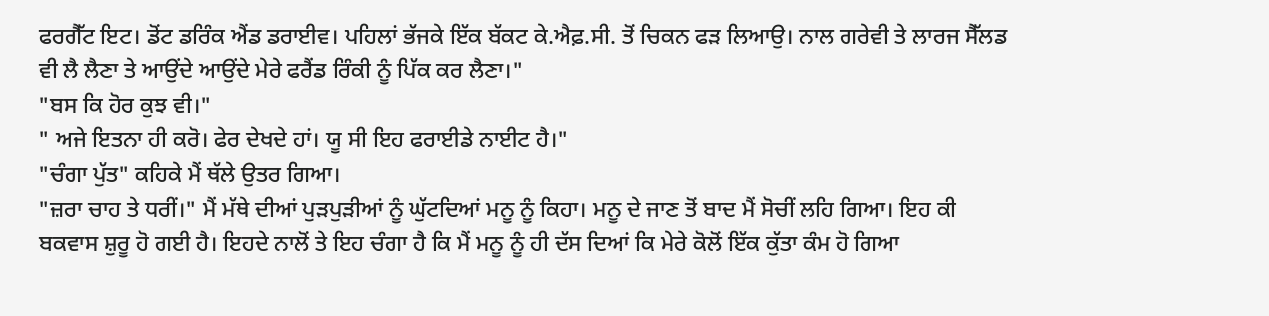ਫਰਗੈੱਟ ਇਟ। ਡੋਂਟ ਡਰਿੰਕ ਐਂਡ ਡਰਾਈਵ। ਪਹਿਲਾਂ ਭੱਜਕੇ ਇੱਕ ਬੱਕਟ ਕੇ.ਐਫ਼.ਸੀ. ਤੋਂ ਚਿਕਨ ਫੜ ਲਿਆਉ। ਨਾਲ ਗਰੇਵੀ ਤੇ ਲਾਰਜ ਸੈੱਲਡ ਵੀ ਲੈ ਲੈਣਾ ਤੇ ਆਉਂਦੇ ਆਉਂਦੇ ਮੇਰੇ ਫਰੈਂਡ ਰਿੰਕੀ ਨੂੰ ਪਿੱਕ ਕਰ ਲੈਣਾ।"
"ਬਸ ਕਿ ਹੋਰ ਕੁਝ ਵੀ।"
" ਅਜੇ ਇਤਨਾ ਹੀ ਕਰੋ। ਫੇਰ ਦੇਖਦੇ ਹਾਂ। ਯੂ ਸੀ ਇਹ ਫਰਾਈਡੇ ਨਾਈਟ ਹੈ।"
"ਚੰਗਾ ਪੁੱਤ" ਕਹਿਕੇ ਮੈਂ ਥੱਲੇ ਉਤਰ ਗਿਆ।
"ਜ਼ਰਾ ਚਾਹ ਤੇ ਧਰੀਂ।" ਮੈਂ ਮੱਥੇ ਦੀਆਂ ਪੁੜਪੁੜੀਆਂ ਨੂੰ ਘੁੱਟਦਿਆਂ ਮਨੂ ਨੂੰ ਕਿਹਾ। ਮਨੂ ਦੇ ਜਾਣ ਤੋਂ ਬਾਦ ਮੈਂ ਸੋਚੀਂ ਲਹਿ ਗਿਆ। ਇਹ ਕੀ ਬਕਵਾਸ ਸ਼ੁਰੂ ਹੋ ਗਈ ਹੈ। ਇਹਦੇ ਨਾਲੋਂ ਤੇ ਇਹ ਚੰਗਾ ਹੈ ਕਿ ਮੈਂ ਮਨੂ ਨੂੰ ਹੀ ਦੱਸ ਦਿਆਂ ਕਿ ਮੇਰੇ ਕੋਲੋਂ ਇੱਕ ਕੁੱਤਾ ਕੰਮ ਹੋ ਗਿਆ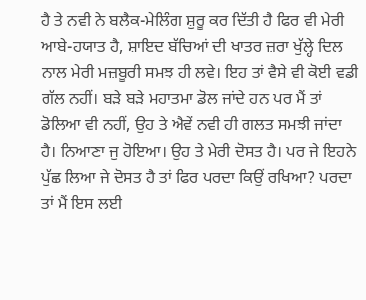ਹੈ ਤੇ ਨਵੀ ਨੇ ਬਲੈਕ-ਮੇਲਿੰਗ ਸ਼ੁਰੂ ਕਰ ਦਿੱਤੀ ਹੈ ਫਿਰ ਵੀ ਮੇਰੀ ਆਬੇ-ਹਯਾਤ ਹੈ, ਸ਼ਾਇਦ ਬੱਚਿਆਂ ਦੀ ਖਾਤਰ ਜ਼ਰਾ ਖੁੱਲ੍ਹੇ ਦਿਲ ਨਾਲ ਮੇਰੀ ਮਜ਼ਬੂਰੀ ਸਮਝ ਹੀ ਲਵੇ। ਇਹ ਤਾਂ ਵੈਸੇ ਵੀ ਕੋਈ ਵਡੀ ਗੱਲ ਨਹੀਂ। ਬੜੇ ਬੜੇ ਮਹਾਤਮਾ ਡੋਲ ਜਾਂਦੇ ਹਨ ਪਰ ਮੈਂ ਤਾਂ ਡੋਲਿਆ ਵੀ ਨਹੀਂ, ਉਹ ਤੇ ਐਵੇਂ ਨਵੀ ਹੀ ਗਲਤ ਸਮਝੀ ਜਾਂਦਾ ਹੈ। ਨਿਆਣਾ ਜੁ ਹੋਇਆ। ਉਹ ਤੇ ਮੇਰੀ ਦੋਸਤ ਹੈ। ਪਰ ਜੇ ਇਹਨੇ ਪੁੱਛ ਲਿਆ ਜੇ ਦੋਸਤ ਹੈ ਤਾਂ ਫਿਰ ਪਰਦਾ ਕਿਉਂ ਰਖਿਆ? ਪਰਦਾ ਤਾਂ ਮੈਂ ਇਸ ਲਈ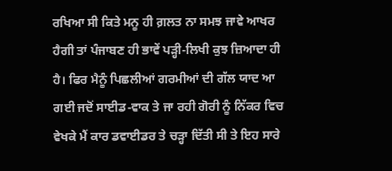ਰਖਿਆ ਸੀ ਕਿਤੇ ਮਨੂ ਹੀ ਗ਼ਲਤ ਨਾ ਸਮਝ ਜਾਵੇ ਆਖਰ ਹੈਗੀ ਤਾਂ ਪੰਜਾਬਣ ਹੀ ਭਾਵੇਂ ਪੜ੍ਹੀ-ਲਿਖੀ ਕੁਝ ਜ਼ਿਆਦਾ ਹੀ ਹੈ। ਫਿਰ ਮੈਨੂੰ ਪਿਛਲੀਆਂ ਗਰਮੀਆਂ ਦੀ ਗੱਲ ਯਾਦ ਆ ਗਈ ਜਦੋਂ ਸਾਈਡ-ਵਾਕ ਤੇ ਜਾ ਰਹੀ ਗੋਰੀ ਨੂੰ ਨਿੱਕਰ ਵਿਚ ਵੇਖਕੇ ਮੈਂ ਕਾਰ ਡਵਾਈਡਰ ਤੇ ਚੜ੍ਹਾ ਦਿੱਤੀ ਸੀ ਤੇ ਇਹ ਸਾਰੇ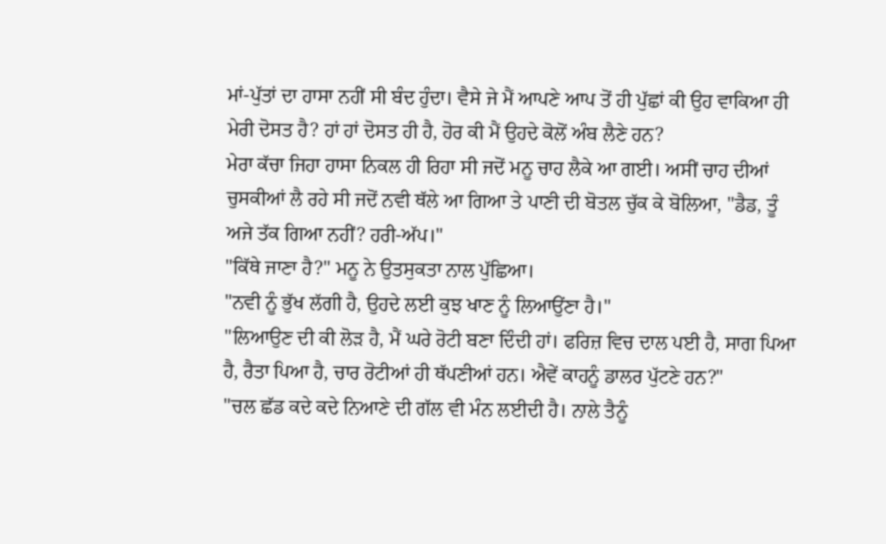ਮਾਂ-ਪੁੱਤਾਂ ਦਾ ਹਾਸਾ ਨਹੀਂ ਸੀ ਬੰਦ ਹੁੰਦਾ। ਵੈਸੇ ਜੇ ਮੈਂ ਆਪਣੇ ਆਪ ਤੋਂ ਹੀ ਪੁੱਛਾਂ ਕੀ ਉਹ ਵਾਕਿਆ ਹੀ ਮੇਰੀ ਦੋਸਤ ਹੈ? ਹਾਂ ਹਾਂ ਦੋਸਤ ਹੀ ਹੈ, ਹੋਰ ਕੀ ਮੈਂ ਉਹਦੇ ਕੋਲੋਂ ਅੰਬ ਲੈਣੇ ਹਨ?
ਮੇਰਾ ਕੱਚਾ ਜਿਹਾ ਹਾਸਾ ਨਿਕਲ ਹੀ ਰਿਹਾ ਸੀ ਜਦੋਂ ਮਨੂ ਚਾਹ ਲੈਕੇ ਆ ਗਈ। ਅਸੀਂ ਚਾਹ ਦੀਆਂ ਚੁਸਕੀਆਂ ਲੈ ਰਹੇ ਸੀ ਜਦੋਂ ਨਵੀ ਥੱਲੇ ਆ ਗਿਆ ਤੇ ਪਾਣੀ ਦੀ ਬੋਤਲ ਚੁੱਕ ਕੇ ਬੋਲਿਆ, "ਡੈਡ, ਤੂੰ ਅਜੇ ਤੱਕ ਗਿਆ ਨਹੀਂ? ਹਰੀ-ਅੱਪ।"
"ਕਿੱਥੇ ਜਾਣਾ ਹੈ?" ਮਨੂ ਨੇ ਉਤਸੁਕਤਾ ਨਾਲ ਪੁੱਛਿਆ।
"ਨਵੀ ਨੂੰ ਭੁੱਖ ਲੱਗੀ ਹੈ, ਉਹਦੇ ਲਈ ਕੁਝ ਖਾਣ ਨੂੰ ਲਿਆਉਂਣਾ ਹੈ।"
"ਲਿਆਉਣ ਦੀ ਕੀ ਲੋੜ ਹੈ, ਮੈਂ ਘਰੇ ਰੋਟੀ ਬਣਾ ਦਿੰਦੀ ਹਾਂ। ਫਰਿਜ਼ ਵਿਚ ਦਾਲ ਪਈ ਹੈ, ਸਾਗ ਪਿਆ ਹੈ, ਰੈਤਾ ਪਿਆ ਹੈ, ਚਾਰ ਰੋਟੀਆਂ ਹੀ ਥੱਪਣੀਆਂ ਹਨ। ਐਵੇਂ ਕਾਹਨੂੰ ਡਾਲਰ ਪੁੱਟਣੇ ਹਨ?"
"ਚਲ ਛੱਡ ਕਦੇ ਕਦੇ ਨਿਆਣੇ ਦੀ ਗੱਲ ਵੀ ਮੰਨ ਲਈਦੀ ਹੈ। ਨਾਲੇ ਤੈਨੂੰ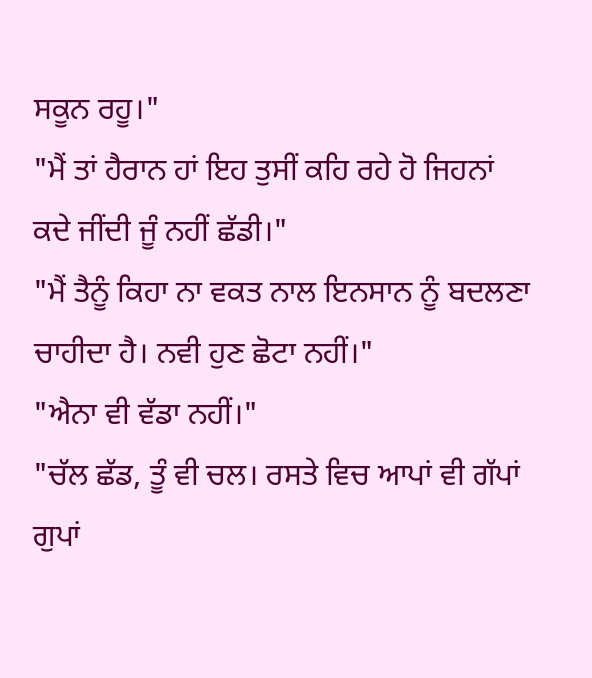ਸਕੂਨ ਰਹੂ।"
"ਮੈਂ ਤਾਂ ਹੈਰਾਨ ਹਾਂ ਇਹ ਤੁਸੀਂ ਕਹਿ ਰਹੇ ਹੋ ਜਿਹਨਾਂ ਕਦੇ ਜੀਂਦੀ ਜੂੰ ਨਹੀਂ ਛੱਡੀ।"
"ਮੈਂ ਤੈਨੂੰ ਕਿਹਾ ਨਾ ਵਕਤ ਨਾਲ ਇਨਸਾਨ ਨੂੰ ਬਦਲਣਾ ਚਾਹੀਦਾ ਹੈ। ਨਵੀ ਹੁਣ ਛੋਟਾ ਨਹੀਂ।"
"ਐਨਾ ਵੀ ਵੱਡਾ ਨਹੀਂ।"
"ਚੱਲ ਛੱਡ, ਤੂੰ ਵੀ ਚਲ। ਰਸਤੇ ਵਿਚ ਆਪਾਂ ਵੀ ਗੱਪਾਂ ਗੁਪਾਂ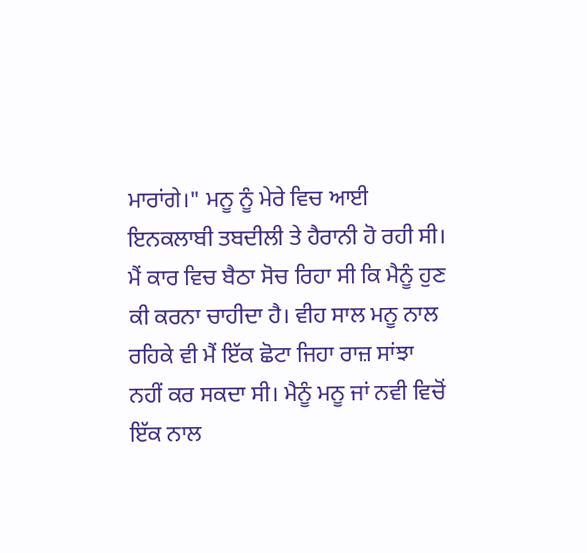ਮਾਰਾਂਗੇ।" ਮਨੂ ਨੂੰ ਮੇਰੇ ਵਿਚ ਆਈ ਇਨਕਲਾਬੀ ਤਬਦੀਲੀ ਤੇ ਹੈਰਾਨੀ ਹੋ ਰਹੀ ਸੀ।
ਮੈਂ ਕਾਰ ਵਿਚ ਬੈਠਾ ਸੋਚ ਰਿਹਾ ਸੀ ਕਿ ਮੈਨੂੰ ਹੁਣ ਕੀ ਕਰਨਾ ਚਾਹੀਦਾ ਹੈ। ਵੀਹ ਸਾਲ ਮਨੂ ਨਾਲ ਰਹਿਕੇ ਵੀ ਮੈਂ ਇੱਕ ਛੋਟਾ ਜਿਹਾ ਰਾਜ਼ ਸਾਂਝਾ ਨਹੀਂ ਕਰ ਸਕਦਾ ਸੀ। ਮੈਨੂੰ ਮਨੂ ਜਾਂ ਨਵੀ ਵਿਚੋਂ ਇੱਕ ਨਾਲ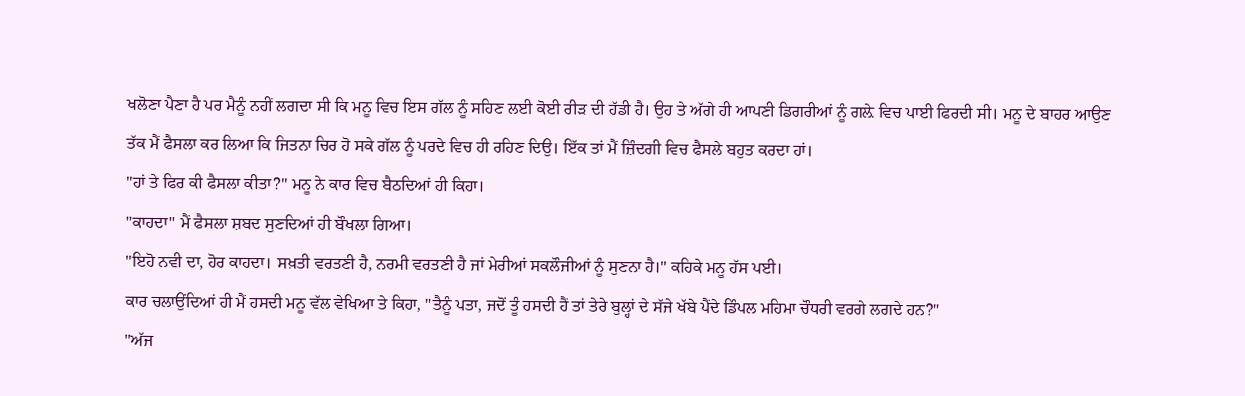ਖਲੋਣਾ ਪੈਣਾ ਹੈ ਪਰ ਮੈਨੂੰ ਨਹੀਂ ਲਗਦਾ ਸੀ ਕਿ ਮਨੂ ਵਿਚ ਇਸ ਗੱਲ ਨੂੰ ਸਹਿਣ ਲਈ ਕੋਈ ਰੀੜ ਦੀ ਹੱਡੀ ਹੈ। ਉਹ ਤੇ ਅੱਗੇ ਹੀ ਆਪਣੀ ਡਿਗਰੀਆਂ ਨੂੰ ਗਲ਼ੇ ਵਿਚ ਪਾਈ ਫਿਰਦੀ ਸੀ। ਮਨੂ ਦੇ ਬਾਹਰ ਆਉਣ ਤੱਕ ਮੈਂ ਫੈਸਲਾ ਕਰ ਲਿਆ ਕਿ ਜਿਤਨਾ ਚਿਰ ਹੋ ਸਕੇ ਗੱਲ ਨੂੰ ਪਰਦੇ ਵਿਚ ਹੀ ਰਹਿਣ ਦਿਉ। ਇੱਕ ਤਾਂ ਮੈਂ ਜ਼ਿੰਦਗੀ ਵਿਚ ਫੈਸਲੇ ਬਹੁਤ ਕਰਦਾ ਹਾਂ।
"ਹਾਂ ਤੇ ਫਿਰ ਕੀ ਫੈਸਲਾ ਕੀਤਾ?" ਮਨੂ ਨੇ ਕਾਰ ਵਿਚ ਬੈਠਦਿਆਂ ਹੀ ਕਿਹਾ।
"ਕਾਹਦਾ" ਮੈਂ ਫੈਸਲਾ ਸ਼ਬਦ ਸੁਣਦਿਆਂ ਹੀ ਬੌਖਲਾ ਗਿਆ।
"ਇਹੋ ਨਵੀ ਦਾ, ਹੋਰ ਕਾਹਦਾ। ਸਖ਼ਤੀ ਵਰਤਣੀ ਹੈ, ਨਰਮੀ ਵਰਤਣੀ ਹੈ ਜਾਂ ਮੇਰੀਆਂ ਸਕਲੌਜੀਆਂ ਨੂੰ ਸੁਣਨਾ ਹੈ।" ਕਹਿਕੇ ਮਨੂ ਹੱਸ ਪਈ।
ਕਾਰ ਚਲਾਉਂਦਿਆਂ ਹੀ ਮੈਂ ਹਸਦੀ ਮਨੂ ਵੱਲ ਵੇਖਿਆ ਤੇ ਕਿਹਾ, "ਤੈਨੂੰ ਪਤਾ, ਜਦੋਂ ਤੂੰ ਹਸਦੀ ਹੈਂ ਤਾਂ ਤੇਰੇ ਬੁਲ੍ਹਾਂ ਦੇ ਸੱਜੇ ਖੱਬੇ ਪੈਂਦੇ ਡਿੰਪਲ ਮਹਿਮਾ ਚੌਧਰੀ ਵਰਗੇ ਲਗਦੇ ਹਨ?"
"ਅੱਜ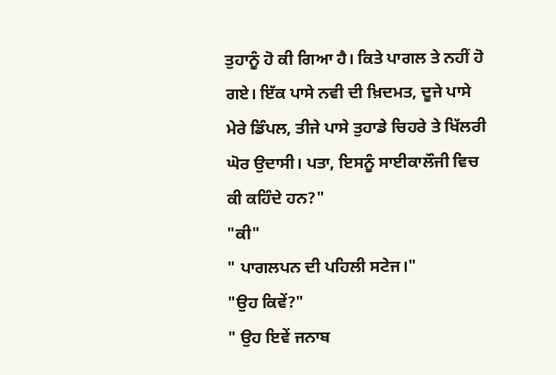ਤੁਹਾਨੂੰ ਹੋ ਕੀ ਗਿਆ ਹੈ। ਕਿਤੇ ਪਾਗਲ ਤੇ ਨਹੀਂ ਹੋ ਗਏ। ਇੱਕ ਪਾਸੇ ਨਵੀ ਦੀ ਖ਼ਿਦਮਤ, ਦੂਜੇ ਪਾਸੇ ਮੇਰੇ ਡਿੰਪਲ, ਤੀਜੇ ਪਾਸੇ ਤੁਹਾਡੇ ਚਿਹਰੇ ਤੇ ਖਿੱਲਰੀ ਘੋਰ ਉਦਾਸੀ। ਪਤਾ, ਇਸਨੂੰ ਸਾਈਕਾਲੌਜੀ ਵਿਚ ਕੀ ਕਹਿੰਦੇ ਹਨ?"
"ਕੀ"
" ਪਾਗਲਪਨ ਦੀ ਪਹਿਲੀ ਸਟੇਜ।"
"ਉਹ ਕਿਵੇਂ?"
" ਉਹ ਇਵੇਂ ਜਨਾਬ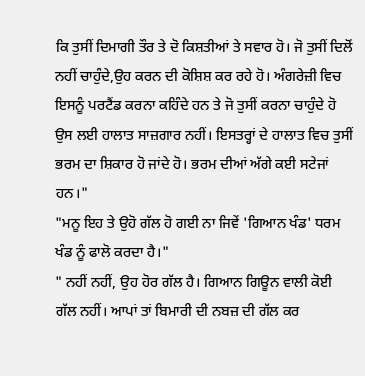ਕਿ ਤੁਸੀਂ ਦਿਮਾਗੀ ਤੌਰ ਤੇ ਦੋ ਕਿਸ਼ਤੀਆਂ ਤੇ ਸਵਾਰ ਹੋ। ਜੋ ਤੁਸੀਂ ਦਿਲੋਂ ਨਹੀਂ ਚਾਹੁੰਦੇ,ਉਹ ਕਰਨ ਦੀ ਕੋਸ਼ਿਸ਼ ਕਰ ਰਹੇ ਹੋ। ਅੰਗਰੇਜ਼ੀ ਵਿਚ ਇਸਨੂੰ ਪਰਟੈਂਡ ਕਰਨਾ ਕਹਿੰਦੇ ਹਨ ਤੇ ਜੋ ਤੁਸੀਂ ਕਰਨਾ ਚਾਹੁੰਦੇ ਹੋ ਉਸ ਲਈ ਹਾਲਾਤ ਸਾਜ਼ਗਾਰ ਨਹੀਂ। ਇਸਤਰ੍ਹਾਂ ਦੇ ਹਾਲਾਤ ਵਿਚ ਤੁਸੀਂ ਭਰਮ ਦਾ ਸ਼ਿਕਾਰ ਹੋ ਜਾਂਦੇ ਹੋ। ਭਰਮ ਦੀਆਂ ਅੱਗੇ ਕਈ ਸਟੇਜਾਂ ਹਨ।"
"ਮਨੂ ਇਹ ਤੇ ਉਹੋ ਗੱਲ ਹੋ ਗਈ ਨਾ ਜਿਵੇਂ 'ਗਿਆਨ ਖੰਡ' ਧਰਮ ਖੰਡ ਨੂੰ ਫਾਲੋ ਕਰਦਾ ਹੈ।"
" ਨਹੀਂ ਨਹੀਂ, ਉਹ ਹੋਰ ਗੱਲ ਹੈ। ਗਿਆਨ ਗਿਊਨ ਵਾਲੀ ਕੋਈ ਗੱਲ ਨਹੀਂ। ਆਪਾਂ ਤਾਂ ਬਿਮਾਰੀ ਦੀ ਨਬਜ਼ ਦੀ ਗੱਲ ਕਰ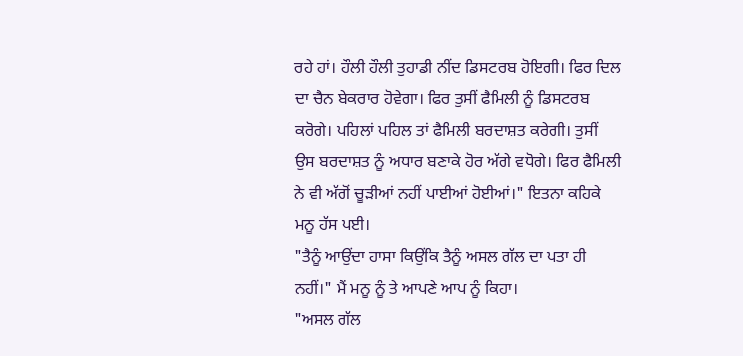ਰਹੇ ਹਾਂ। ਹੌਲੀ ਹੌਲੀ ਤੁਹਾਡੀ ਨੀਂਦ ਡਿਸਟਰਬ ਹੋਇਗੀ। ਫਿਰ ਦਿਲ ਦਾ ਚੈਨ ਬੇਕਰਾਰ ਹੋਵੇਗਾ। ਫਿਰ ਤੁਸੀਂ ਫੈਮਿਲੀ ਨੂੰ ਡਿਸਟਰਬ ਕਰੋਗੇ। ਪਹਿਲਾਂ ਪਹਿਲ ਤਾਂ ਫੈਮਿਲੀ ਬਰਦਾਸ਼ਤ ਕਰੇਗੀ। ਤੁਸੀਂ ਉਸ ਬਰਦਾਸ਼ਤ ਨੂੰ ਅਧਾਰ ਬਣਾਕੇ ਹੋਰ ਅੱਗੇ ਵਧੋਗੇ। ਫਿਰ ਫੈਮਿਲੀ ਨੇ ਵੀ ਅੱਗੋਂ ਚੂੜੀਆਂ ਨਹੀਂ ਪਾਈਆਂ ਹੋਈਆਂ।" ਇਤਨਾ ਕਹਿਕੇ ਮਨੂ ਹੱਸ ਪਈ।
"ਤੈਨੂੰ ਆਉਂਦਾ ਹਾਸਾ ਕਿਉਂਕਿ ਤੈਨੂੰ ਅਸਲ ਗੱਲ ਦਾ ਪਤਾ ਹੀ ਨਹੀਂ।" ਮੈਂ ਮਨੂ ਨੂੰ ਤੇ ਆਪਣੇ ਆਪ ਨੂੰ ਕਿਹਾ।
"ਅਸਲ ਗੱਲ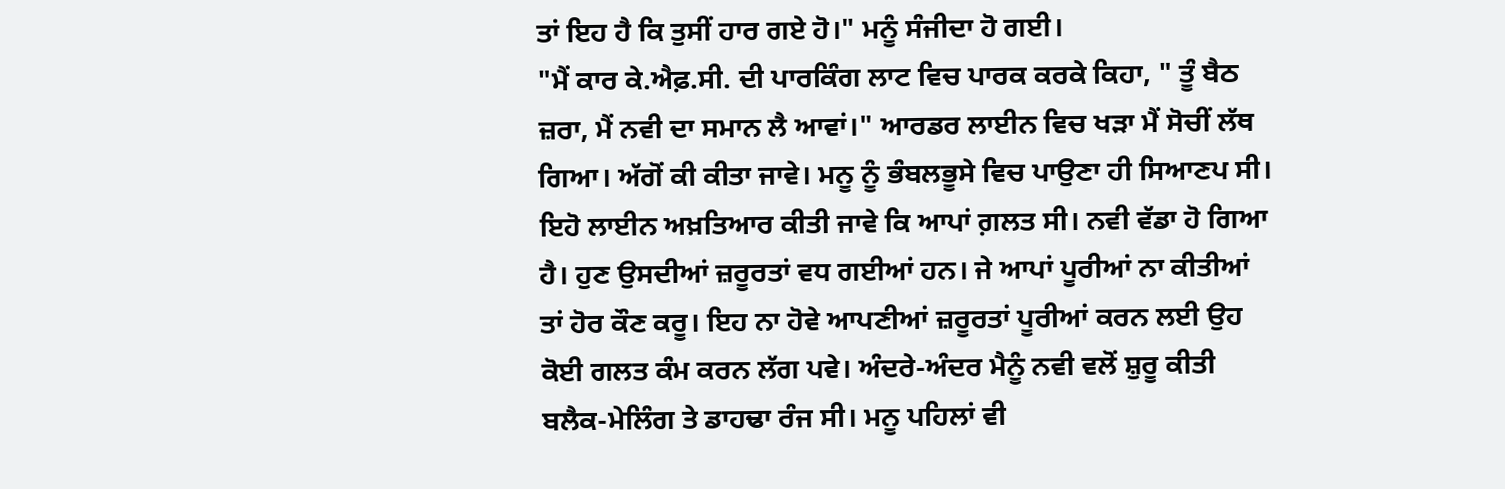ਤਾਂ ਇਹ ਹੈ ਕਿ ਤੁਸੀਂ ਹਾਰ ਗਏ ਹੋ।" ਮਨੂੰ ਸੰਜੀਦਾ ਹੋ ਗਈ।
"ਮੈਂ ਕਾਰ ਕੇ.ਐਫ਼.ਸੀ. ਦੀ ਪਾਰਕਿੰਗ ਲਾਟ ਵਿਚ ਪਾਰਕ ਕਰਕੇ ਕਿਹਾ, " ਤੂੰ ਬੈਠ ਜ਼ਰਾ, ਮੈਂ ਨਵੀ ਦਾ ਸਮਾਨ ਲੈ ਆਵਾਂ।" ਆਰਡਰ ਲਾਈਨ ਵਿਚ ਖੜਾ ਮੈਂ ਸੋਚੀਂ ਲੱਥ ਗਿਆ। ਅੱਗੋਂ ਕੀ ਕੀਤਾ ਜਾਵੇ। ਮਨੂ ਨੂੰ ਭੰਬਲਭੂਸੇ ਵਿਚ ਪਾਉਣਾ ਹੀ ਸਿਆਣਪ ਸੀ। ਇਹੋ ਲਾਈਨ ਅਖ਼ਤਿਆਰ ਕੀਤੀ ਜਾਵੇ ਕਿ ਆਪਾਂ ਗ਼ਲਤ ਸੀ। ਨਵੀ ਵੱਡਾ ਹੋ ਗਿਆ ਹੈ। ਹੁਣ ਉਸਦੀਆਂ ਜ਼ਰੂਰਤਾਂ ਵਧ ਗਈਆਂ ਹਨ। ਜੇ ਆਪਾਂ ਪੂਰੀਆਂ ਨਾ ਕੀਤੀਆਂ ਤਾਂ ਹੋਰ ਕੌਣ ਕਰੂ। ਇਹ ਨਾ ਹੋਵੇ ਆਪਣੀਆਂ ਜ਼ਰੂਰਤਾਂ ਪੂਰੀਆਂ ਕਰਨ ਲਈ ਉਹ ਕੋਈ ਗਲਤ ਕੰਮ ਕਰਨ ਲੱਗ ਪਵੇ। ਅੰਦਰੇ-ਅੰਦਰ ਮੈਨੂੰ ਨਵੀ ਵਲੋਂ ਸ਼ੁਰੂ ਕੀਤੀ ਬਲੈਕ-ਮੇਲਿੰਗ ਤੇ ਡਾਹਢਾ ਰੰਜ ਸੀ। ਮਨੂ ਪਹਿਲਾਂ ਵੀ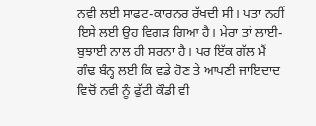ਨਵੀ ਲਈ ਸਾਫਟ-ਕਾਰਨਰ ਰੱਖਦੀ ਸੀ। ਪਤਾ ਨਹੀਂ ਇਸੇ ਲਈ ਉਹ ਵਿਗੜ ਗਿਆ ਹੈ। ਮੇਰਾ ਤਾਂ ਲਾਈ-ਬੁਝਾਈ ਨਾਲ ਹੀ ਸਰਨਾ ਹੈ। ਪਰ ਇੱਕ ਗੱਲ ਮੈਂ ਗੰਢ ਬੰਨ੍ਹ ਲਈ ਕਿ ਵਡੇ ਹੋਣ ਤੇ ਆਪਣੀ ਜਾਇਦਾਦ ਵਿਚੋਂ ਨਵੀ ਨੂੰ ਫੁੱਟੀ ਕੌਡੀ ਵੀ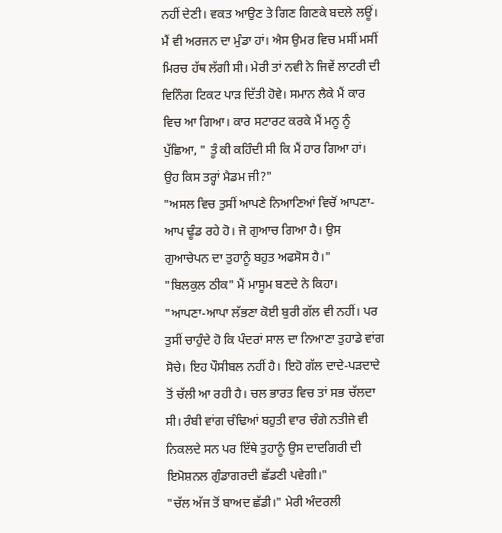ਨਹੀਂ ਦੇਣੀ। ਵਕਤ ਆਉਣ ਤੇ ਗਿਣ ਗਿਣਕੇ ਬਦਲੇ ਲਊਂ। ਮੈਂ ਵੀ ਅਰਜਨ ਦਾ ਮੁੰਡਾ ਹਾਂ। ਐਸ ਉਮਰ ਵਿਚ ਮਸੀਂ ਮਸੀਂ ਮਿਰਚ ਹੱਥ ਲੱਗੀ ਸੀ। ਮੇਰੀ ਤਾਂ ਨਵੀ ਨੇ ਜਿਵੇਂ ਲਾਟਰੀ ਦੀ ਵਿਨਿੰਗ ਟਿਕਟ ਪਾੜ ਦਿੱਤੀ ਹੋਵੇ। ਸਮਾਨ ਲੈਕੇ ਮੈਂ ਕਾਰ ਵਿਚ ਆ ਗਿਆ। ਕਾਰ ਸਟਾਰਟ ਕਰਕੇ ਮੈਂ ਮਨੂ ਨੂੰ ਪੁੱਛਿਆ, " ਤੂੰ ਕੀ ਕਹਿੰਦੀ ਸੀ ਕਿ ਮੈਂ ਹਾਰ ਗਿਆ ਹਾਂ। ਉਹ ਕਿਸ ਤਰ੍ਹਾਂ ਮੈਡਮ ਜੀ?"
"ਅਸਲ ਵਿਚ ਤੁਸੀਂ ਆਪਣੇ ਨਿਆਣਿਆਂ ਵਿਚੋਂ ਆਪਣਾ-ਆਪ ਢੂੰਡ ਰਹੇ ਹੋ। ਜੋ ਗੁਆਚ ਗਿਆ ਹੈ। ਉਸ ਗੁਆਚੇਪਨ ਦਾ ਤੁਹਾਨੂੰ ਬਹੁਤ ਅਫਸੋਸ ਹੈ।"
"ਬਿਲਕੁਲ ਠੀਕ" ਮੈਂ ਮਾਸੂਮ ਬਣਦੇ ਨੇ ਕਿਹਾ।
"ਆਪਣਾ-ਆਪਾ ਲੱਭਣਾ ਕੋਈ ਬੁਰੀ ਗੱਲ ਵੀ ਨਹੀਂ। ਪਰ ਤੁਸੀਂ ਚਾਹੁੰਦੇ ਹੋ ਕਿ ਪੰਦਰਾਂ ਸਾਲ ਦਾ ਨਿਆਣਾ ਤੁਹਾਡੇ ਵਾਂਗ ਸੋਚੇ। ਇਹ ਪੌਸੀਬਲ ਨਹੀਂ ਹੈ। ਇਹੋ ਗੱਲ ਦਾਦੇ-ਪੜਦਾਦੇ ਤੋਂ ਚੱਲੀ ਆ ਰਹੀ ਹੈ। ਚਲ ਭਾਰਤ ਵਿਚ ਤਾਂ ਸਭ ਚੱਲਦਾ ਸੀ। ਰੰਬੀ ਵਾਂਗ ਚੰਢਿਆਂ ਬਹੁਤੀ ਵਾਰ ਚੰਗੇ ਨਤੀਜੇ ਵੀ ਨਿਕਲਦੇ ਸਨ ਪਰ ਇੱਥੇ ਤੁਹਾਨੂੰ ਉਸ ਦਾਦਗਿਰੀ ਦੀ ਇਮੋਸ਼ਨਲ ਗੁੰਡਾਗਰਦੀ ਛੱਡਣੀ ਪਵੇਗੀ।"
"ਚੱਲ ਅੱਜ ਤੋਂ ਬਾਅਦ ਛੱਡੀ।" ਮੇਰੀ ਅੰਦਰਲੀ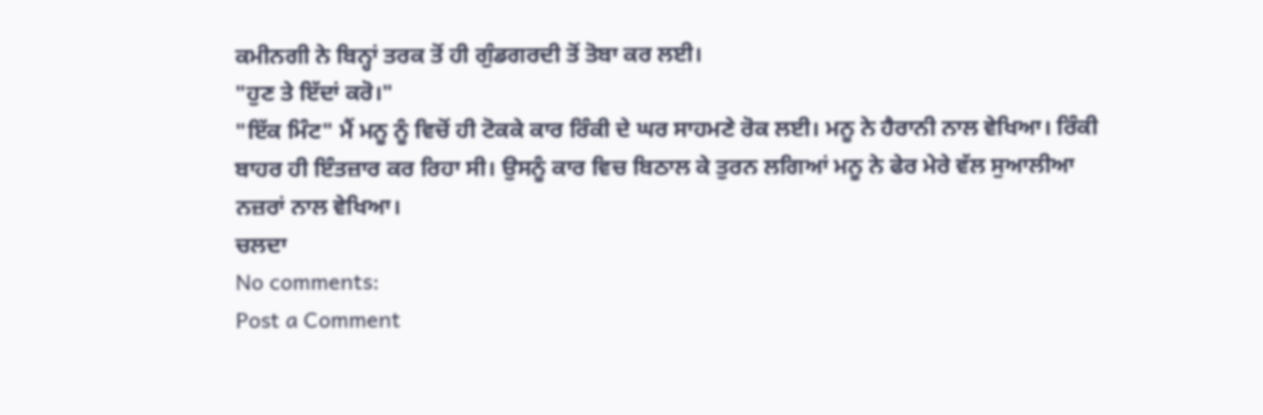ਕਮੀਨਗੀ ਨੇ ਬਿਨ੍ਹਾਂ ਤਰਕ ਤੋਂ ਹੀ ਗੁੰਡਗਰਦੀ ਤੋਂ ਤੋਬਾ ਕਰ ਲਈ।
"ਹੁਣ ਤੇ ਇੱਦਾਂ ਕਰੋ।"
"ਇੱਕ ਮਿੰਟ" ਮੈਂ ਮਨੂ ਨੂੰ ਵਿਚੋਂ ਹੀ ਟੋਕਕੇ ਕਾਰ ਰਿੰਕੀ ਦੇ ਘਰ ਸਾਹਮਣੇ ਰੋਕ ਲਈ। ਮਨੂ ਨੇ ਹੈਰਾਨੀ ਨਾਲ ਵੇਖਿਆ। ਰਿੰਕੀ ਬਾਹਰ ਹੀ ਇੰਤਜ਼ਾਰ ਕਰ ਰਿਹਾ ਸੀ। ਉਸਨੂੰ ਕਾਰ ਵਿਚ ਬਿਠਾਲ ਕੇ ਤੁਰਨ ਲਗਿਆਂ ਮਨੂ ਨੇ ਫੇਰ ਮੇਰੇ ਵੱਲ ਸੁਆਲੀਆ ਨਜ਼ਰਾਂ ਨਾਲ ਵੇਖਿਆ।
ਚਲਦਾ
No comments:
Post a Comment